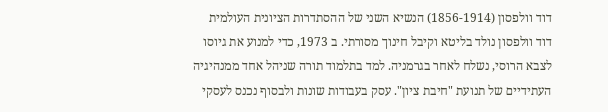דוד וולפסון (1856-1914) הנשיא השני של ההסתדרות הציונית העולמית
דוד וולפסון נולד בליטא וקיבל חינוך מסורתי. ב 1973, כדי למנוע את גיוסו לצבא הרוסי, נשלח לאחר בגרמניה. למד בתלמוד תורה שניהל אחד ממנהיגיה העתידיים של תנועת "חיבת ציון". עסק בעבודות שונות ולבסוף נכנס לעסקי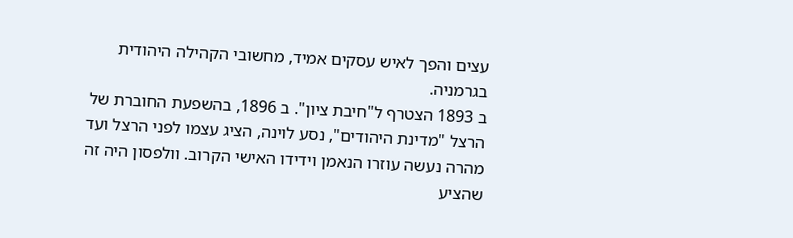עצים והפך לאיש עסקים אמיד, מחשובי הקהילה היהודית בגרמניה.
ב 1893 הצטרף ל"חיבת ציון". ב 1896, בהשפעת החוברת של הרצל "מדינת היהודים", נסע לוינה, הציג עצמו לפני הרצל ועד מהרה נעשה עוזרו הנאמן וידידו האישי הקרוב. וולפסון היה זה שהציע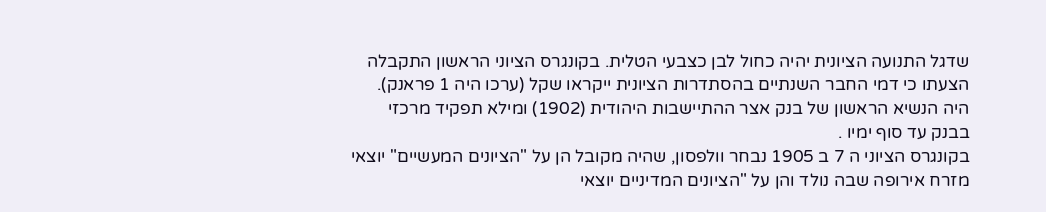שדגל התנועה הציונית יהיה כחול לבן כצבעי הטלית. בקונגרס הציוני הראשון התקבלה הצעתו כי דמי החבר השנתיים בהסתדרות הציונית ייקראו שקל (ערכו היה 1 פראנק). היה הנשיא הראשון של בנק אצר ההתיישבות היהודית (1902) ומילא תפקיד מרכזי בבנק עד סוף ימיו .
בקונגרס הציוני ה 7 ב 1905 נבחר וולפסון, שהיה מקובל הן על "הציונים המעשיים" יוצאי מזרח אירופה שבה נולד והן על "הציונים המדיניים יוצאי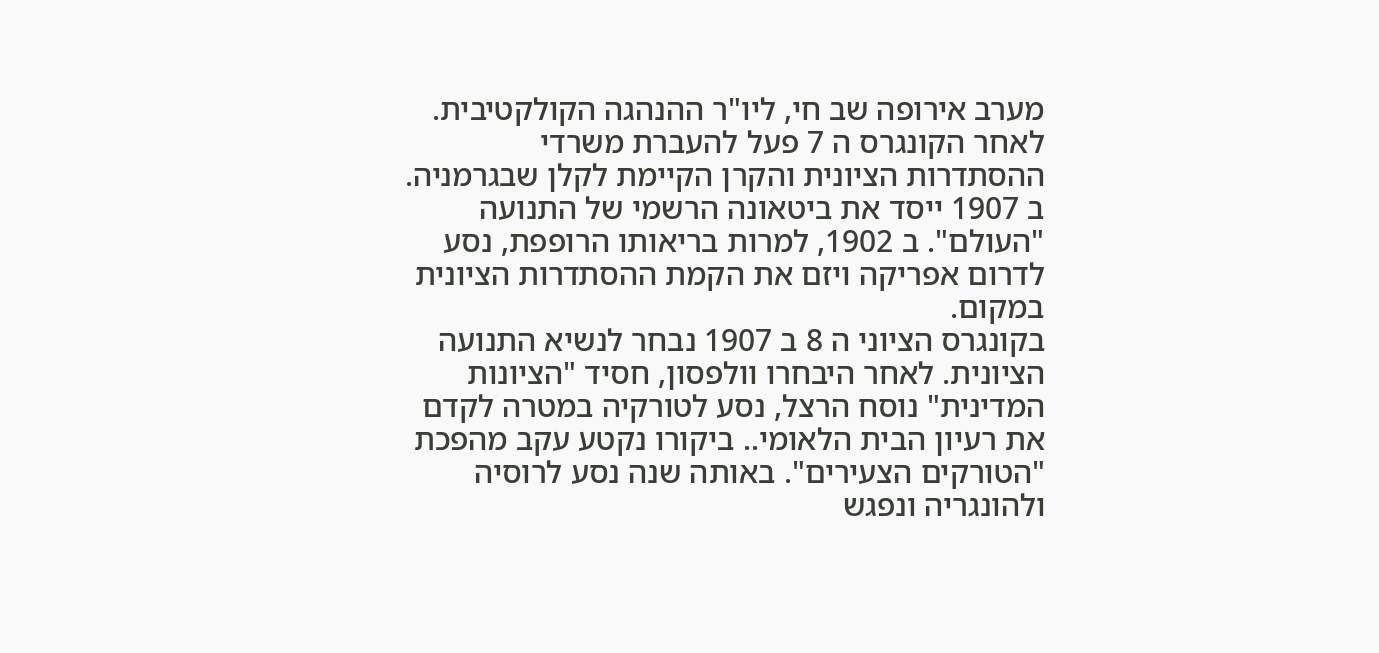מערב אירופה שב חי, ליו"ר ההנהגה הקולקטיבית. לאחר הקונגרס ה 7 פעל להעברת משרדי ההסתדרות הציונית והקרן הקיימת לקלן שבגרמניה. ב 1907 ייסד את ביטאונה הרשמי של התנועה "העולם". ב 1902, למרות בריאותו הרופפת, נסע לדרום אפריקה ויזם את הקמת ההסתדרות הציונית במקום.
בקונגרס הציוני ה 8 ב 1907 נבחר לנשיא התנועה הציונית. לאחר היבחרו וולפסון, חסיד "הציונות המדינית" נוסח הרצל, נסע לטורקיה במטרה לקדם את רעיון הבית הלאומי.. ביקורו נקטע עקב מהפכת "הטורקים הצעירים". באותה שנה נסע לרוסיה ולהונגריה ונפגש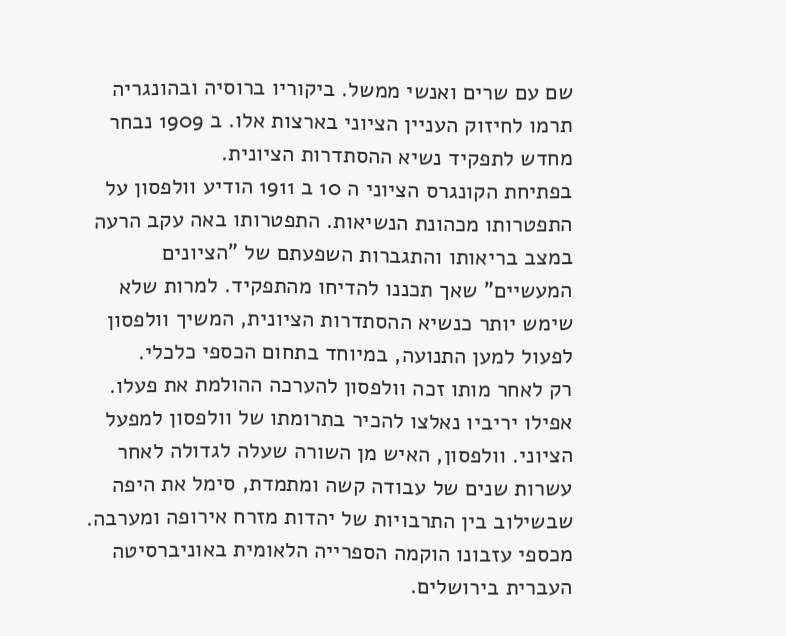שם עם שרים ואנשי ממשל. ביקוריו ברוסיה ובהונגריה תרמו לחיזוק העניין הציוני בארצות אלו. ב 1909 נבחר מחדש לתפקיד נשיא ההסתדרות הציונית.
בפתיחת הקונגרס הציוני ה 10 ב 1911 הודיע וולפסון על התפטרותו מכהונת הנשיאות. התפטרותו באה עקב הרעה במצב בריאותו והתגברות השפעתם של "הציונים המעשיים" שאך תכננו להדיחו מהתפקיד. למרות שלא שימש יותר כנשיא ההסתדרות הציונית, המשיך וולפסון לפעול למען התנועה, במיוחד בתחום הכספי כלכלי.
רק לאחר מותו זכה וולפסון להערכה ההולמת את פעלו. אפילו יריביו נאלצו להכיר בתרומתו של וולפסון למפעל הציוני. וולפסון, האיש מן השורה שעלה לגדולה לאחר עשרות שנים של עבודה קשה ומתמדת, סימל את היפה שבשילוב בין התרבויות של יהדות מזרח אירופה ומערבה. מכספי עזבונו הוקמה הספרייה הלאומית באוניברסיטה העברית בירושלים.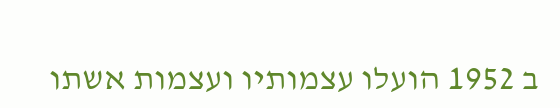ב 1952 הועלו עצמותיו ועצמות אשתו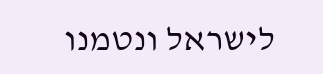לישראל ונטמנו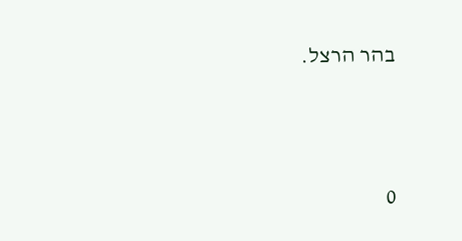בהר הרצל.




0